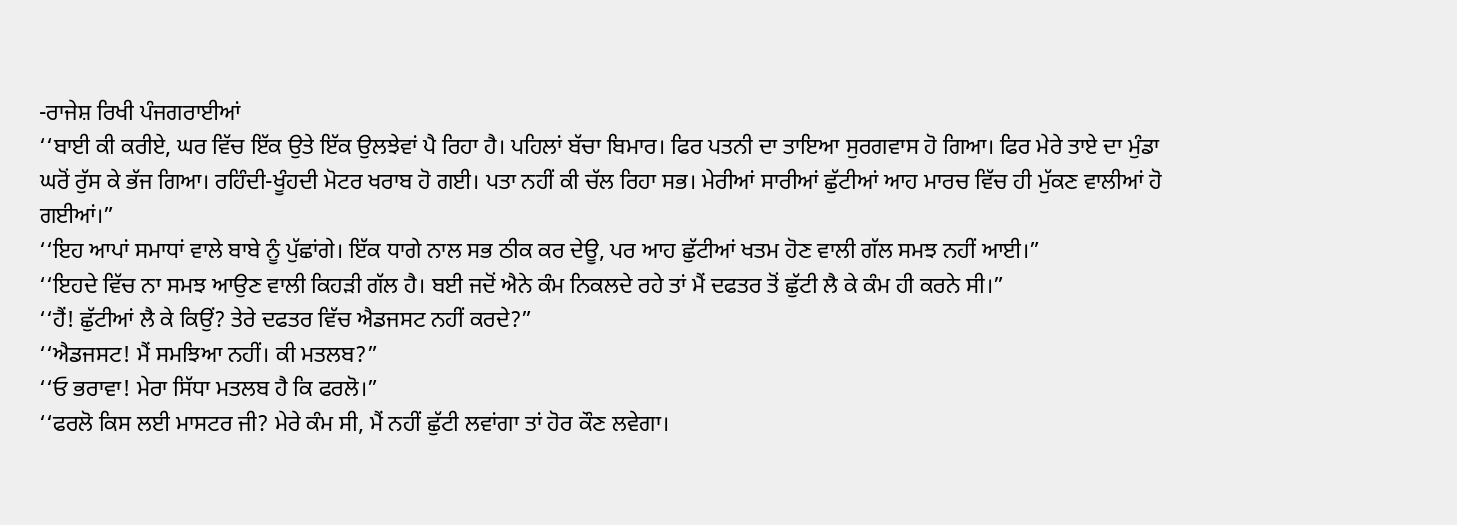-ਰਾਜੇਸ਼ ਰਿਖੀ ਪੰਜਗਰਾਈਆਂ
‘‘ਬਾਈ ਕੀ ਕਰੀਏ, ਘਰ ਵਿੱਚ ਇੱਕ ਉਤੇ ਇੱਕ ਉਲਝੇਵਾਂ ਪੈ ਰਿਹਾ ਹੈ। ਪਹਿਲਾਂ ਬੱਚਾ ਬਿਮਾਰ। ਫਿਰ ਪਤਨੀ ਦਾ ਤਾਇਆ ਸੁਰਗਵਾਸ ਹੋ ਗਿਆ। ਫਿਰ ਮੇਰੇ ਤਾਏ ਦਾ ਮੁੰਡਾ ਘਰੋਂ ਰੁੱਸ ਕੇ ਭੱਜ ਗਿਆ। ਰਹਿੰਦੀ-ਖੂੰਹਦੀ ਮੋਟਰ ਖਰਾਬ ਹੋ ਗਈ। ਪਤਾ ਨਹੀਂ ਕੀ ਚੱਲ ਰਿਹਾ ਸਭ। ਮੇਰੀਆਂ ਸਾਰੀਆਂ ਛੁੱਟੀਆਂ ਆਹ ਮਾਰਚ ਵਿੱਚ ਹੀ ਮੁੱਕਣ ਵਾਲੀਆਂ ਹੋ ਗਈਆਂ।”
‘‘ਇਹ ਆਪਾਂ ਸਮਾਧਾਂ ਵਾਲੇ ਬਾਬੇ ਨੂੰ ਪੁੱਛਾਂਗੇ। ਇੱਕ ਧਾਗੇ ਨਾਲ ਸਭ ਠੀਕ ਕਰ ਦੇਊ, ਪਰ ਆਹ ਛੁੱਟੀਆਂ ਖਤਮ ਹੋਣ ਵਾਲੀ ਗੱਲ ਸਮਝ ਨਹੀਂ ਆਈ।”
‘‘ਇਹਦੇ ਵਿੱਚ ਨਾ ਸਮਝ ਆਉਣ ਵਾਲੀ ਕਿਹੜੀ ਗੱਲ ਹੈ। ਬਈ ਜਦੋਂ ਐਨੇ ਕੰਮ ਨਿਕਲਦੇ ਰਹੇ ਤਾਂ ਮੈਂ ਦਫਤਰ ਤੋਂ ਛੁੱਟੀ ਲੈ ਕੇ ਕੰਮ ਹੀ ਕਰਨੇ ਸੀ।”
‘‘ਹੈਂ! ਛੁੱਟੀਆਂ ਲੈ ਕੇ ਕਿਉਂ? ਤੇਰੇ ਦਫਤਰ ਵਿੱਚ ਐਡਜਸਟ ਨਹੀਂ ਕਰਦੇ?”
‘‘ਐਡਜਸਟ! ਮੈਂ ਸਮਝਿਆ ਨਹੀਂ। ਕੀ ਮਤਲਬ?”
‘‘ਓ ਭਰਾਵਾ! ਮੇਰਾ ਸਿੱਧਾ ਮਤਲਬ ਹੈ ਕਿ ਫਰਲੋ।”
‘‘ਫਰਲੋ ਕਿਸ ਲਈ ਮਾਸਟਰ ਜੀ? ਮੇਰੇ ਕੰਮ ਸੀ, ਮੈਂ ਨਹੀਂ ਛੁੱਟੀ ਲਵਾਂਗਾ ਤਾਂ ਹੋਰ ਕੌਣ ਲਵੇਗਾ।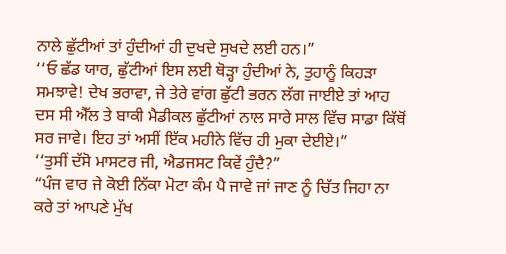ਨਾਲੇ ਛੁੱਟੀਆਂ ਤਾਂ ਹੁੰਦੀਆਂ ਹੀ ਦੁਖਦੇ ਸੁਖਦੇ ਲਈ ਹਨ।”
‘‘ਓ ਛੱਡ ਯਾਰ, ਛੁੱਟੀਆਂ ਇਸ ਲਈ ਥੋੜ੍ਹਾ ਹੁੰਦੀਆਂ ਨੇ, ਤੁਹਾਨੂੰ ਕਿਹੜਾ ਸਮਝਾਵੇ! ਦੇਖ ਭਰਾਵਾ, ਜੇ ਤੇਰੇ ਵਾਂਗ ਛੁੱਟੀ ਭਰਨ ਲੱਗ ਜਾਈਏ ਤਾਂ ਆਹ ਦਸ ਸੀ ਐੱਲ ਤੇ ਬਾਕੀ ਮੈਡੀਕਲ ਛੁੱਟੀਆਂ ਨਾਲ ਸਾਰੇ ਸਾਲ ਵਿੱਚ ਸਾਡਾ ਕਿੱਥੋਂ ਸਰ ਜਾਵੇ। ਇਹ ਤਾਂ ਅਸੀਂ ਇੱਕ ਮਹੀਨੇ ਵਿੱਚ ਹੀ ਮੁਕਾ ਦੇਈਏ।”
‘‘ਤੁਸੀਂ ਦੱਸੋ ਮਾਸਟਰ ਜੀ, ਐਡਜਸਟ ਕਿਵੇਂ ਹੁੰਦੈ?”
“ਪੰਜ ਵਾਰ ਜੇ ਕੋਈ ਨਿੱਕਾ ਮੋਟਾ ਕੰਮ ਪੈ ਜਾਵੇ ਜਾਂ ਜਾਣ ਨੂੰ ਚਿੱਤ ਜਿਹਾ ਨਾ ਕਰੇ ਤਾਂ ਆਪਣੇ ਮੁੱਖ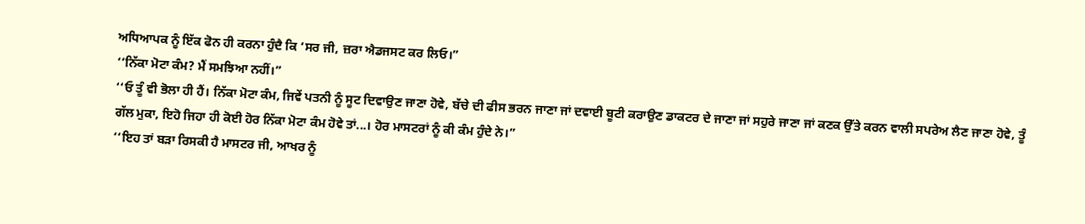ਅਧਿਆਪਕ ਨੂੰ ਇੱਕ ਫੋਨ ਹੀ ਕਰਨਾ ਹੁੰਦੈ ਕਿ ‘ਸਰ ਜੀ, ਜ਼ਰਾ ਐਡਜਸਟ ਕਰ ਲਿਓ।”
‘‘ਨਿੱਕਾ ਮੋਟਾ ਕੰਮ? ਮੈਂ ਸਮਝਿਆ ਨਹੀਂ।”
‘‘ਓ ਤੂੰ ਵੀ ਭੋਲਾ ਹੀ ਹੈਂ। ਨਿੱਕਾ ਮੋਟਾ ਕੰਮ, ਜਿਵੇਂ ਪਤਨੀ ਨੂੰ ਸੂਟ ਦਿਵਾਉਣ ਜਾਣਾ ਹੋਵੇ, ਬੱਚੇ ਦੀ ਫੀਸ ਭਰਨ ਜਾਣਾ ਜਾਂ ਦਵਾਈ ਬੂਟੀ ਕਰਾਉਣ ਡਾਕਟਰ ਦੇ ਜਾਣਾ ਜਾਂ ਸਹੁਰੇ ਜਾਣਾ ਜਾਂ ਕਣਕ ਉੱਤੇ ਕਰਨ ਵਾਲੀ ਸਪਰੇਅ ਲੈਣ ਜਾਣਾ ਹੋਵੇ, ਤੂੰ ਗੱਲ ਮੁਕਾ, ਇਹੋ ਜਿਹਾ ਹੀ ਕੋਈ ਹੋਰ ਨਿੱਕਾ ਮੋਟਾ ਕੰਮ ਹੋਵੇ ਤਾਂ...। ਹੋਰ ਮਾਸਟਰਾਂ ਨੂੰ ਕੀ ਕੰਮ ਹੁੰਦੇ ਨੇ।”
‘‘ਇਹ ਤਾਂ ਬੜਾ ਰਿਸਕੀ ਹੈ ਮਾਸਟਰ ਜੀ, ਆਖਰ ਨੂੰ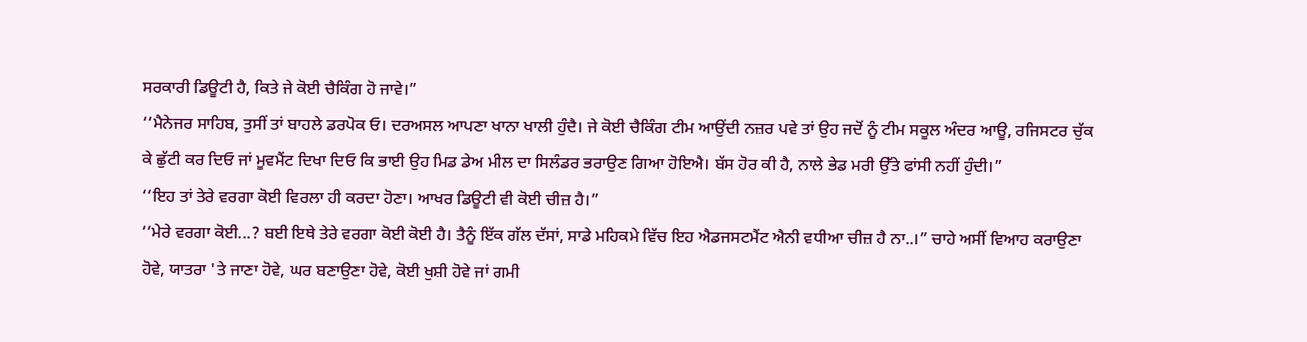ਸਰਕਾਰੀ ਡਿਊਟੀ ਹੈ, ਕਿਤੇ ਜੇ ਕੋਈ ਚੈਕਿੰਗ ਹੋ ਜਾਵੇ।”
‘‘ਮੈਨੇਜਰ ਸਾਹਿਬ, ਤੁਸੀਂ ਤਾਂ ਬਾਹਲੇ ਡਰਪੋਕ ਓ। ਦਰਅਸਲ ਆਪਣਾ ਖਾਨਾ ਖਾਲੀ ਹੁੰਦੈ। ਜੇ ਕੋਈ ਚੈਕਿੰਗ ਟੀਮ ਆਉਂਦੀ ਨਜ਼ਰ ਪਵੇ ਤਾਂ ਉਹ ਜਦੋਂ ਨੂੰ ਟੀਮ ਸਕੂਲ ਅੰਦਰ ਆਊ, ਰਜਿਸਟਰ ਚੁੱਕ ਕੇ ਛੁੱਟੀ ਕਰ ਦਿਓ ਜਾਂ ਮੂਵਮੈਂਟ ਦਿਖਾ ਦਿਓ ਕਿ ਭਾਈ ਉਹ ਮਿਡ ਡੇਅ ਮੀਲ ਦਾ ਸਿਲੰਡਰ ਭਰਾਉਣ ਗਿਆ ਹੋਇਐ। ਬੱਸ ਹੋਰ ਕੀ ਹੈ, ਨਾਲੇ ਭੇਡ ਮਰੀ ਉੱਤੇ ਫਾਂਸੀ ਨਹੀਂ ਹੁੰਦੀ।”
‘‘ਇਹ ਤਾਂ ਤੇਰੇ ਵਰਗਾ ਕੋਈ ਵਿਰਲਾ ਹੀ ਕਰਦਾ ਹੋਣਾ। ਆਖਰ ਡਿਊਟੀ ਵੀ ਕੋਈ ਚੀਜ਼ ਹੈ।”
‘‘ਮੇਰੇ ਵਰਗਾ ਕੋਈ...? ਬਈ ਇਥੇ ਤੇਰੇ ਵਰਗਾ ਕੋਈ ਕੋਈ ਹੈ। ਤੈਨੂੰ ਇੱਕ ਗੱਲ ਦੱਸਾਂ, ਸਾਡੇ ਮਹਿਕਮੇ ਵਿੱਚ ਇਹ ਐਡਜਸਟਮੈਂਟ ਐਨੀ ਵਧੀਆ ਚੀਜ਼ ਹੈ ਨਾ..।” ਚਾਹੇ ਅਸੀਂ ਵਿਆਹ ਕਰਾਉਣਾ ਹੋਵੇ, ਯਾਤਰਾ 'ਤੇ ਜਾਣਾ ਹੋਵੇ, ਘਰ ਬਣਾਉਣਾ ਹੋਵੇ, ਕੋਈ ਖੁਸ਼ੀ ਹੋਵੇ ਜਾਂ ਗਮੀ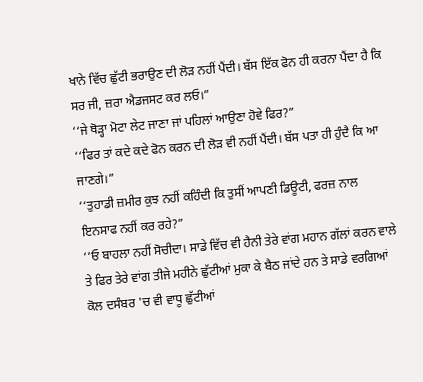ਖਾਨੇ ਵਿੱਚ ਛੁੱਟੀ ਭਰਾਉਣ ਦੀ ਲੋੜ ਨਹੀਂ ਪੈਂਦੀ। ਬੱਸ ਇੱਕ ਫੋਨ ਹੀ ਕਰਨਾ ਪੈਂਦਾ ਹੈ ਕਿ ਸਰ ਜੀ, ਜ਼ਰਾ ਐਡਜਸਟ ਕਰ ਲਓ।”
‘‘ਜੇ ਥੋੜ੍ਹਾ ਮੋਟਾ ਲੇਟ ਜਾਣਾ ਜਾਂ ਪਹਿਲਾਂ ਆਉਣਾ ਹੋਵੇ ਫਿਰ?”
‘‘ਫਿਰ ਤਾਂ ਕਦੇ ਕਦੇ ਫੋਨ ਕਰਨ ਦੀ ਲੋੜ ਵੀ ਨਹੀਂ ਪੈਂਦੀ। ਬੱਸ ਪਤਾ ਹੀ ਹੁੰਦੈ ਕਿ ਆ ਜਾਣਗੇ।”
‘‘ਤੁਹਾਡੀ ਜ਼ਮੀਰ ਕੁਝ ਨਹੀਂ ਕਹਿੰਦੀ ਕਿ ਤੁਸੀਂ ਆਪਣੀ ਡਿਊਟੀ, ਫਰਜ਼ ਨਾਲ ਇਨਸਾਫ ਨਹੀਂ ਕਰ ਰਹੇ?”
‘‘ਓ ਬਾਹਲਾ ਨਹੀਂ ਸੋਚੀਦਾ। ਸਾਡੇ ਵਿੱਚ ਵੀ ਹੈਨੀ ਤੇਰੇ ਵਾਂਗ ਮਹਾਨ ਗੱਲਾਂ ਕਰਨ ਵਾਲੇ ਤੇ ਫਿਰ ਤੇਰੇ ਵਾਂਗ ਤੀਜੇ ਮਹੀਨੇ ਛੁੱਟੀਆਂ ਮੁਕਾ ਕੇ ਬੈਠ ਜਾਂਦੇ ਹਨ ਤੇ ਸਾਡੇ ਵਰਗਿਆਂ ਕੋਲ ਦਸੰਬਰ 'ਚ ਵੀ ਵਾਧੂ ਛੁੱਟੀਆਂ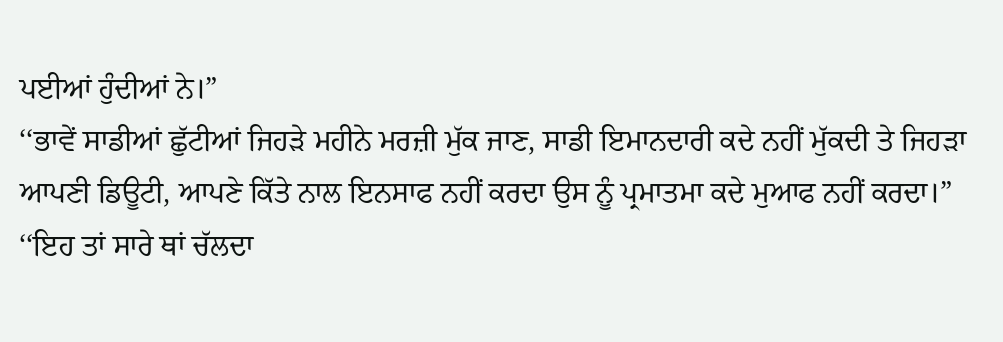ਪਈਆਂ ਹੁੰਦੀਆਂ ਨੇ।”
‘‘ਭਾਵੇਂ ਸਾਡੀਆਂ ਛੁੱਟੀਆਂ ਜਿਹੜੇ ਮਹੀਨੇ ਮਰਜ਼ੀ ਮੁੱਕ ਜਾਣ, ਸਾਡੀ ਇਮਾਨਦਾਰੀ ਕਦੇ ਨਹੀਂ ਮੁੱਕਦੀ ਤੇ ਜਿਹੜਾ ਆਪਣੀ ਡਿਊਟੀ, ਆਪਣੇ ਕਿੱਤੇ ਨਾਲ ਇਨਸਾਫ ਨਹੀਂ ਕਰਦਾ ਉਸ ਨੂੰ ਪ੍ਰਮਾਤਮਾ ਕਦੇ ਮੁਆਫ ਨਹੀਂ ਕਰਦਾ।”
‘‘ਇਹ ਤਾਂ ਸਾਰੇ ਥਾਂ ਚੱਲਦਾ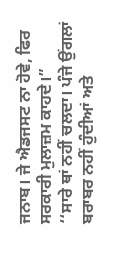ਜਨਾਬ। ਜੇ ਐਡਜਸਟ ਨਾ ਹੋਵੇ, ਫਿਰ ਸਰਕਾਰੀ ਮੁਲਾਜ਼ਮ ਕਾਹਦੇ।”
‘‘ਸਾਰੇ ਥਾਂ ਨਹੀਂ ਚਲਦਾ। ਪੰਜੇ ਉਂਗਲਾਂ ਬਰਾਬਰ ਨਹੀਂ ਹੁੰਦੀਆਂ ਅਤੇ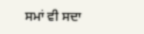ਸਮਾਂ ਵੀ ਸਦਾ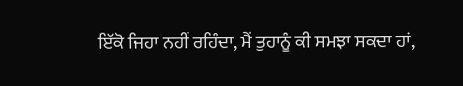ਇੱਕੋ ਜਿਹਾ ਨਹੀਂ ਰਹਿੰਦਾ, ਮੈਂ ਤੁਹਾਨੂੰ ਕੀ ਸਮਝਾ ਸਕਦਾ ਹਾਂ,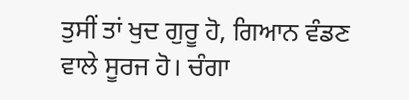ਤੁਸੀਂ ਤਾਂ ਖੁਦ ਗੁਰੂ ਹੋ, ਗਿਆਨ ਵੰਡਣ ਵਾਲੇ ਸੂਰਜ ਹੋ। ਚੰਗਾ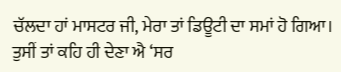ਚੱਲਦਾ ਹਾਂ ਮਾਸਟਰ ਜੀ, ਮੇਰਾ ਤਾਂ ਡਿਊਟੀ ਦਾ ਸਮਾਂ ਹੋ ਗਿਆ। ਤੁਸੀਂ ਤਾਂ ਕਹਿ ਹੀ ਦੇਣਾ ਐ ‘ਸਰ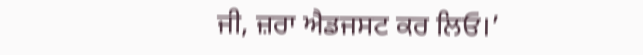ਜੀ, ਜ਼ਰਾ ਐਡਜਸਟ ਕਰ ਲਿਓ।’